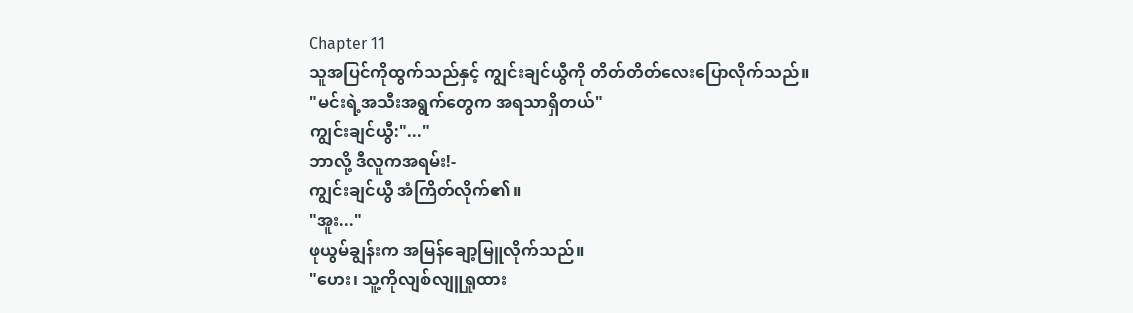Chapter 11
သူအပြင်ကိုထွက်သည်နှင့် ကျွင်းချင်ယွီကို တိတ်တိတ်လေးပြောလိုက်သည်။
"မင်းရဲ့အသီးအရွက်တွေက အရသာရှိတယ်"
ကျွင်းချင်ယွီ:"..."
ဘာလို့ ဒီလူကအရမ်း!-
ကျွင်းချင်ယွီ အံကြိတ်လိုက်၏။
"အူး..."
ဖုယွမ်ချွန်းက အမြန်ချော့မြူလိုက်သည်။
"ဟေး၊ သူ့ကိုလျစ်လျူရှုထား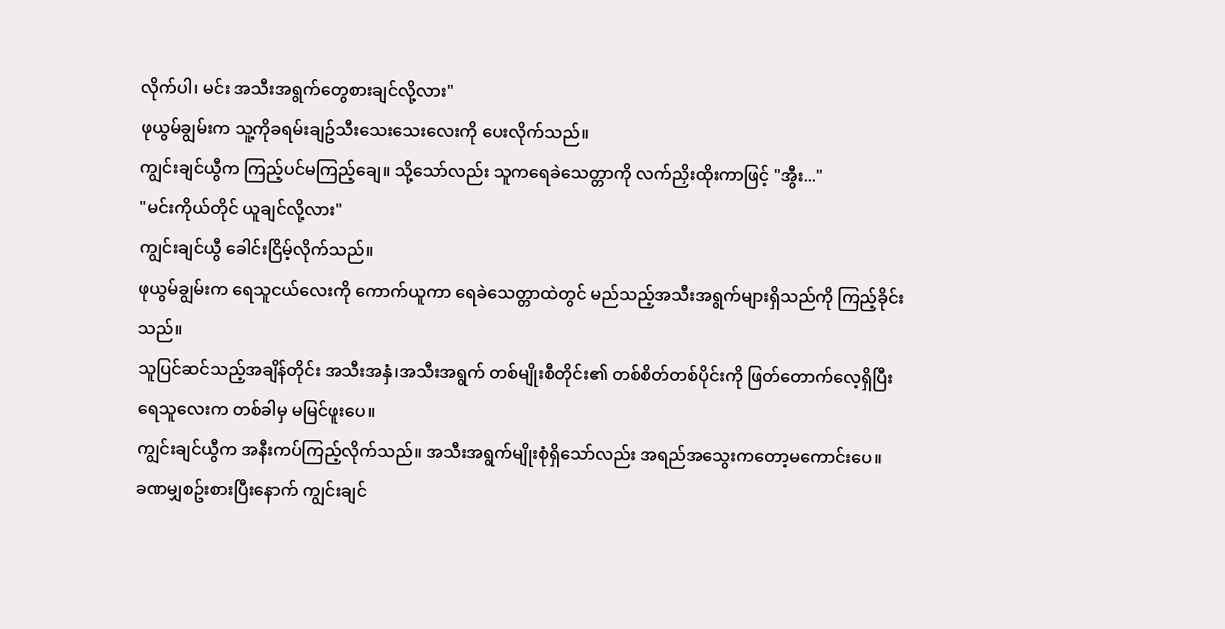လိုက်ပါ၊ မင်း အသီးအရွက်တွေစားချင်လို့လား"
ဖုယွမ်ချွမ်းက သူ့ကိုခရမ်းချဥ်သီးသေးသေးလေးကို ပေးလိုက်သည်။
ကျွင်းချင်ယွီက ကြည့်ပင်မကြည့်ချေ။ သို့သော်လည်း သူကရေခဲသေတ္တာကို လက်ညှိးထိုးကာဖြင့် "အွီး..."
"မင်းကိုယ်တိုင် ယူချင်လို့လား"
ကျွင်းချင်ယွီ ခေါင်းငြိမ့်လိုက်သည်။
ဖုယွမ်ချွမ်းက ရေသူငယ်လေးကို ကောက်ယူကာ ရေခဲသေတ္တာထဲတွင် မည်သည့်အသီးအရွက်များရှိသည်ကို ကြည့်ခိုင်းသည်။
သူပြင်ဆင်သည့်အချိန်တိုင်း အသီးအနှံ၊အသီးအရွက် တစ်မျိုးစီတိုင်း၏ တစ်စိတ်တစ်ပိုင်းကို ဖြတ်တောက်လေ့ရှိပြီး ရေသူလေးက တစ်ခါမှ မမြင်ဖူးပေ။
ကျွင်းချင်ယွီက အနီးကပ်ကြည့်လိုက်သည်။ အသီးအရွက်မျိုးစုံရှိသော်လည်း အရည်အသွေးကတော့မကောင်းပေ။
ခဏမျှစဥ်းစားပြီးနောက် ကျွင်းချင်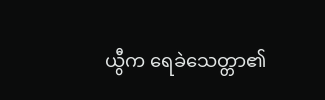ယွီက ရေခဲသေတ္တာ၏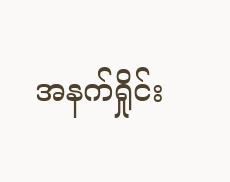အနက်ရှိုင်း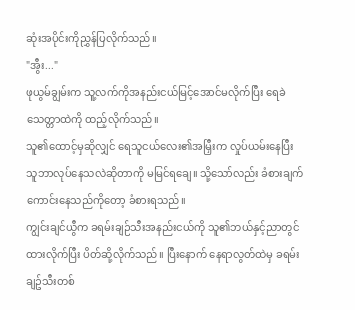ဆုံးအပိုင်းကိုညွှန်ပြလိုက်သည်။
"အွီး..."
ဖုယွမ်ချွမ်းက သူ့လက်ကိုအနည်းငယ်မြင့်အောင်မလိုက်ပြီး ရေခဲသေတ္တာထဲကို ထည့်လိုက်သည်။
သူ၏ထောင့်မှဆိုလျှင် ရေသူငယ်လေး၏အမြှီးက လှုပ်ယမ်းနေပြီး သူဘာလုပ်နေသလဲဆိုတာကို မမြင်ရချေ။ သို့သော်လည်း ခံစားချက်ကောင်းနေသည်ကိုတော့ ခံစားရသည်။
ကျွင်းချင်ယွီက ခရမ်းချဉ်သီးအနည်းငယ်ကို သူ၏ဘယ်နှင့်ညာတွင် ထားလိုက်ပြီး ပိတ်ဆို့လိုက်သည်။ ပြီးနောက် နေရာလွတ်ထဲမှ ခရမ်းချဥ်သီးတစ်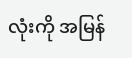လုံးကို အမြန်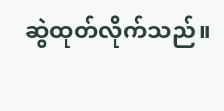ဆွဲထုတ်လိုက်သည်။